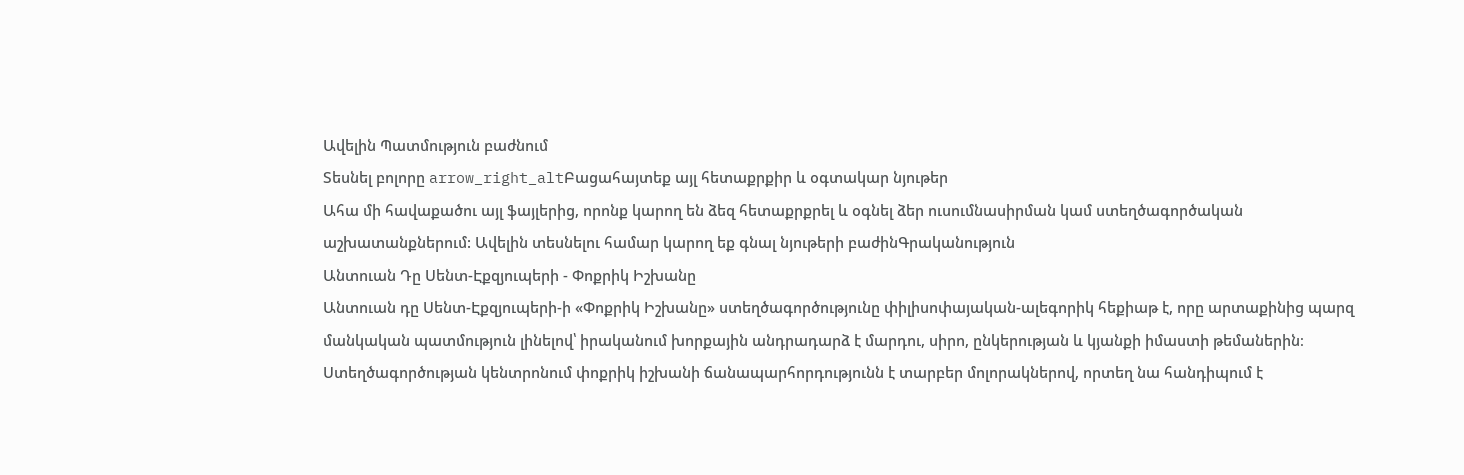Ավելին Պատմություն բաժնում
Տեսնել բոլորը arrow_right_altԲացահայտեք այլ հետաքրքիր և օգտակար նյութեր
Ահա մի հավաքածու այլ ֆայլերից, որոնք կարող են ձեզ հետաքրքրել և օգնել ձեր ուսումնասիրման կամ ստեղծագործական աշխատանքներում: Ավելին տեսնելու համար կարող եք գնալ նյութերի բաժինԳրականություն
Անտուան Դը Սենտ-Էքզյուպերի - Փոքրիկ Իշխանը
Անտուան դը Սենտ-Էքզյուպերի-ի «Փոքրիկ Իշխանը» ստեղծագործությունը փիլիսոփայական-ալեգորիկ հեքիաթ է, որը արտաքինից պարզ մանկական պատմություն լինելով՝ իրականում խորքային անդրադարձ է մարդու, սիրո, ընկերության և կյանքի իմաստի թեմաներին։ Ստեղծագործության կենտրոնում փոքրիկ իշխանի ճանապարհորդությունն է տարբեր մոլորակներով, որտեղ նա հանդիպում է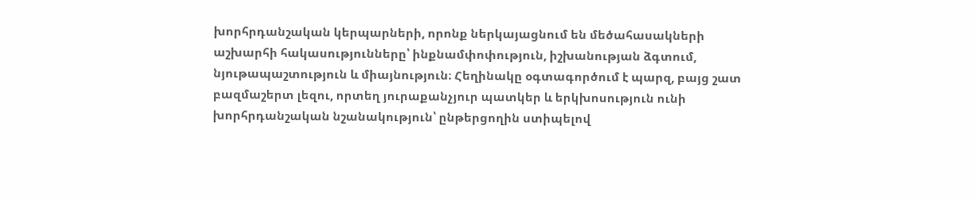խորհրդանշական կերպարների, որոնք ներկայացնում են մեծահասակների աշխարհի հակասությունները՝ ինքնամփոփություն, իշխանության ձգտում, նյութապաշտություն և միայնություն։ Հեղինակը օգտագործում է պարզ, բայց շատ բազմաշերտ լեզու, որտեղ յուրաքանչյուր պատկեր և երկխոսություն ունի խորհրդանշական նշանակություն՝ ընթերցողին ստիպելով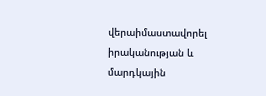վերաիմաստավորել իրականության և մարդկային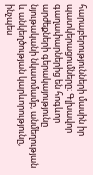հարաբերությունների մասին իր պատկերացումները։ Գլխավոր գաղափարներից են հոգևոր արժեքների գերակայությունը նյութականի նկատմամբ, անմեղության և անկեղծության կարևորությունը, ինչպես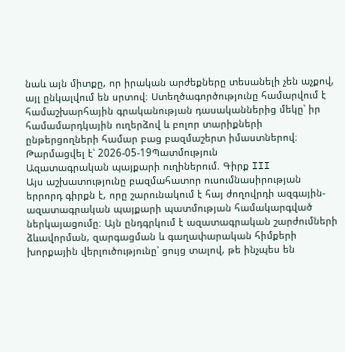նաև այն միտքը, որ իրական արժեքները տեսանելի չեն աչքով, այլ ընկալվում են սրտով։ Ստեղծագործությունը համարվում է համաշխարհային գրականության դասականներից մեկը՝ իր համամարդկային ուղերձով և բոլոր տարիքների ընթերցողների համար բաց բազմաշերտ իմաստներով։
Թարմացվել է՝ 2026-05-19Պատմություն
Ազատագրական պայքարի ուղիներում. Գիրք III
Այս աշխատությունը բազմահատոր ուսումնասիրության երրորդ գիրքն է, որը շարունակում է հայ ժողովրդի ազգային-ազատագրական պայքարի պատմության համակարգված ներկայացումը։ Այն ընդգրկում է ազատագրական շարժումների ձևավորման, զարգացման և գաղափարական հիմքերի խորքային վերլուծությունը՝ ցույց տալով, թե ինչպես են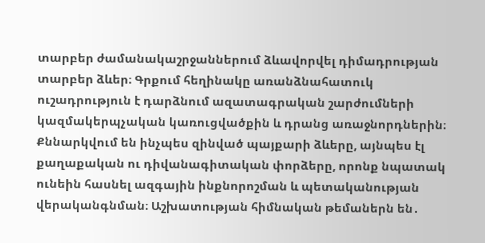տարբեր ժամանակաշրջաններում ձևավորվել դիմադրության տարբեր ձևեր։ Գրքում հեղինակը առանձնահատուկ ուշադրություն է դարձնում ազատագրական շարժումների կազմակերպչական կառուցվածքին և դրանց առաջնորդներին։ Քննարկվում են ինչպես զինված պայքարի ձևերը, այնպես էլ քաղաքական ու դիվանագիտական փորձերը, որոնք նպատակ ունեին հասնել ազգային ինքնորոշման և պետականության վերականգնման։ Աշխատության հիմնական թեմաներն են․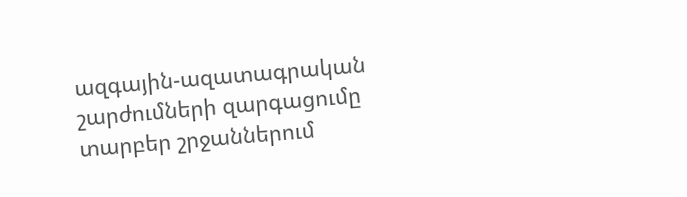ազգային-ազատագրական շարժումների զարգացումը տարբեր շրջաններում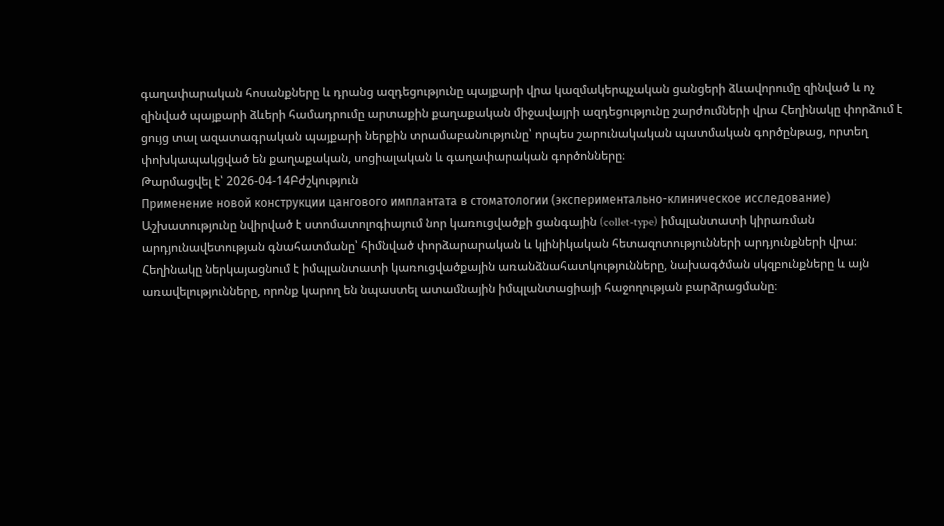գաղափարական հոսանքները և դրանց ազդեցությունը պայքարի վրա կազմակերպչական ցանցերի ձևավորումը զինված և ոչ զինված պայքարի ձևերի համադրումը արտաքին քաղաքական միջավայրի ազդեցությունը շարժումների վրա Հեղինակը փորձում է ցույց տալ ազատագրական պայքարի ներքին տրամաբանությունը՝ որպես շարունակական պատմական գործընթաց, որտեղ փոխկապակցված են քաղաքական, սոցիալական և գաղափարական գործոնները։
Թարմացվել է՝ 2026-04-14Բժշկություն
Применение новой конструкции цангового имплантата в стоматологии (экспериментально-клиническое исследование)
Աշխատությունը նվիրված է ստոմատոլոգիայում նոր կառուցվածքի ցանգային (collet-type) իմպլանտատի կիրառման արդյունավետության գնահատմանը՝ հիմնված փորձարարական և կլինիկական հետազոտությունների արդյունքների վրա։ Հեղինակը ներկայացնում է իմպլանտատի կառուցվածքային առանձնահատկությունները, նախագծման սկզբունքները և այն առավելությունները, որոնք կարող են նպաստել ատամնային իմպլանտացիայի հաջողության բարձրացմանը։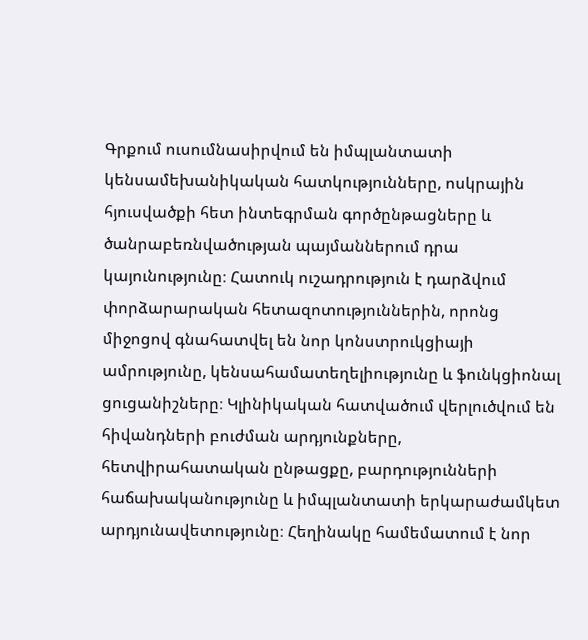Գրքում ուսումնասիրվում են իմպլանտատի կենսամեխանիկական հատկությունները, ոսկրային հյուսվածքի հետ ինտեգրման գործընթացները և ծանրաբեռնվածության պայմաններում դրա կայունությունը։ Հատուկ ուշադրություն է դարձվում փորձարարական հետազոտություններին, որոնց միջոցով գնահատվել են նոր կոնստրուկցիայի ամրությունը, կենսահամատեղելիությունը և ֆունկցիոնալ ցուցանիշները։ Կլինիկական հատվածում վերլուծվում են հիվանդների բուժման արդյունքները, հետվիրահատական ընթացքը, բարդությունների հաճախականությունը և իմպլանտատի երկարաժամկետ արդյունավետությունը։ Հեղինակը համեմատում է նոր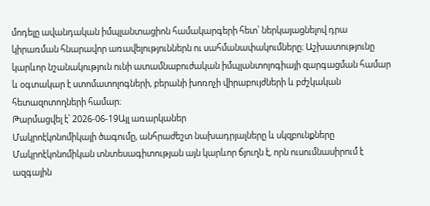մոդելը ավանդական իմպլանտացիոն համակարգերի հետ՝ ներկայացնելով դրա կիրառման հնարավոր առավելություններն ու սահմանափակումները։ Աշխատությունը կարևոր նշանակություն ունի ատամնաբուժական իմպլանտոլոգիայի զարգացման համար և օգտակար է ստոմատոլոգների, բերանի խոռոչի վիրաբույժների և բժշկական հետազոտողների համար։
Թարմացվել է՝ 2026-06-19Այլ առարկաներ
Մակրոէկոնոմիկայի ծագումը, անհրաժեշտ նախադրյալները և սկզբունքները
Մակրոէկոնոմիկան տնտեսագիտության այն կարևոր ճյուղն է, որն ուսումնասիրում է ազգային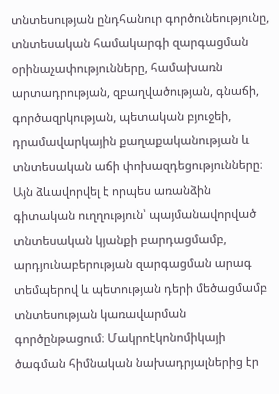տնտեսության ընդհանուր գործունեությունը, տնտեսական համակարգի զարգացման օրինաչափությունները, համախառն արտադրության, զբաղվածության, գնաճի, գործազրկության, պետական բյուջեի, դրամավարկային քաղաքականության և տնտեսական աճի փոխազդեցությունները։ Այն ձևավորվել է որպես առանձին գիտական ուղղություն՝ պայմանավորված տնտեսական կյանքի բարդացմամբ, արդյունաբերության զարգացման արագ տեմպերով և պետության դերի մեծացմամբ տնտեսության կառավարման գործընթացում։ Մակրոէկոնոմիկայի ծագման հիմնական նախադրյալներից էր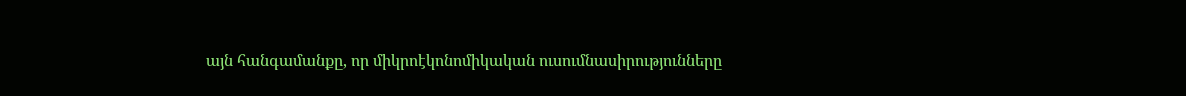այն հանգամանքը, որ միկրոէկոնոմիկական ուսումնասիրությունները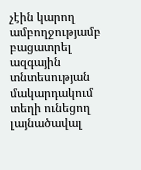չէին կարող ամբողջությամբ բացատրել ազգային տնտեսության մակարդակում տեղի ունեցող լայնածավալ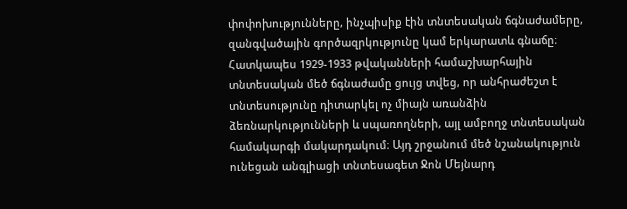փոփոխությունները, ինչպիսիք էին տնտեսական ճգնաժամերը, զանգվածային գործազրկությունը կամ երկարատև գնաճը։ Հատկապես 1929-1933 թվականների համաշխարհային տնտեսական մեծ ճգնաժամը ցույց տվեց, որ անհրաժեշտ է տնտեսությունը դիտարկել ոչ միայն առանձին ձեռնարկությունների և սպառողների, այլ ամբողջ տնտեսական համակարգի մակարդակում։ Այդ շրջանում մեծ նշանակություն ունեցան անգլիացի տնտեսագետ Ջոն Մեյնարդ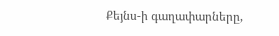Քեյնս-ի գաղափարները,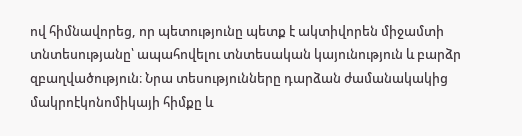ով հիմնավորեց, որ պետությունը պետք է ակտիվորեն միջամտի տնտեսությանը՝ ապահովելու տնտեսական կայունություն և բարձր զբաղվածություն։ Նրա տեսությունները դարձան ժամանակակից մակրոէկոնոմիկայի հիմքը և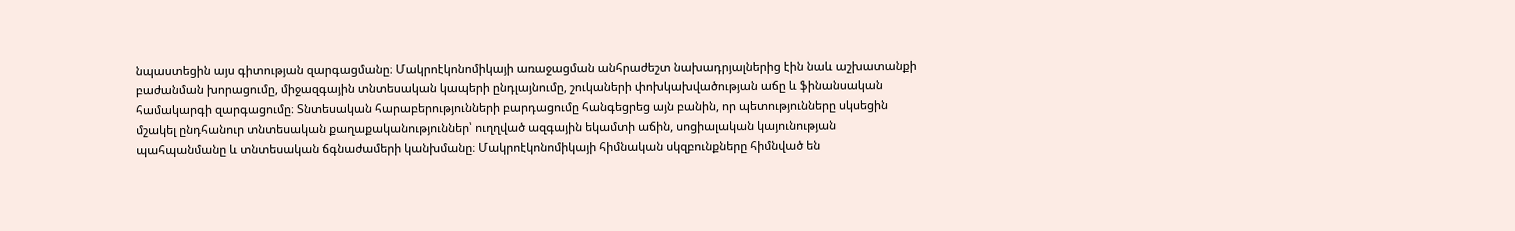նպաստեցին այս գիտության զարգացմանը։ Մակրոէկոնոմիկայի առաջացման անհրաժեշտ նախադրյալներից էին նաև աշխատանքի բաժանման խորացումը, միջազգային տնտեսական կապերի ընդլայնումը, շուկաների փոխկախվածության աճը և ֆինանսական համակարգի զարգացումը։ Տնտեսական հարաբերությունների բարդացումը հանգեցրեց այն բանին, որ պետությունները սկսեցին մշակել ընդհանուր տնտեսական քաղաքականություններ՝ ուղղված ազգային եկամտի աճին, սոցիալական կայունության պահպանմանը և տնտեսական ճգնաժամերի կանխմանը։ Մակրոէկոնոմիկայի հիմնական սկզբունքները հիմնված են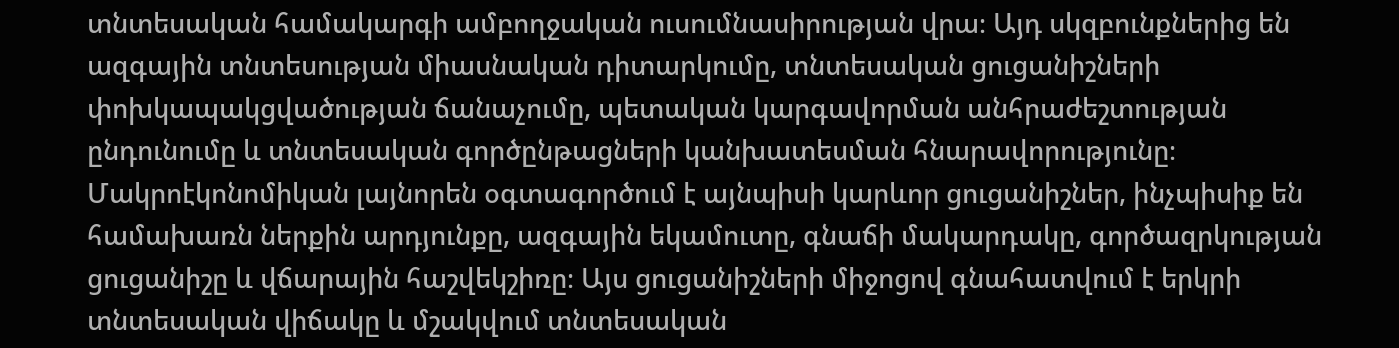տնտեսական համակարգի ամբողջական ուսումնասիրության վրա։ Այդ սկզբունքներից են ազգային տնտեսության միասնական դիտարկումը, տնտեսական ցուցանիշների փոխկապակցվածության ճանաչումը, պետական կարգավորման անհրաժեշտության ընդունումը և տնտեսական գործընթացների կանխատեսման հնարավորությունը։ Մակրոէկոնոմիկան լայնորեն օգտագործում է այնպիսի կարևոր ցուցանիշներ, ինչպիսիք են համախառն ներքին արդյունքը, ազգային եկամուտը, գնաճի մակարդակը, գործազրկության ցուցանիշը և վճարային հաշվեկշիռը։ Այս ցուցանիշների միջոցով գնահատվում է երկրի տնտեսական վիճակը և մշակվում տնտեսական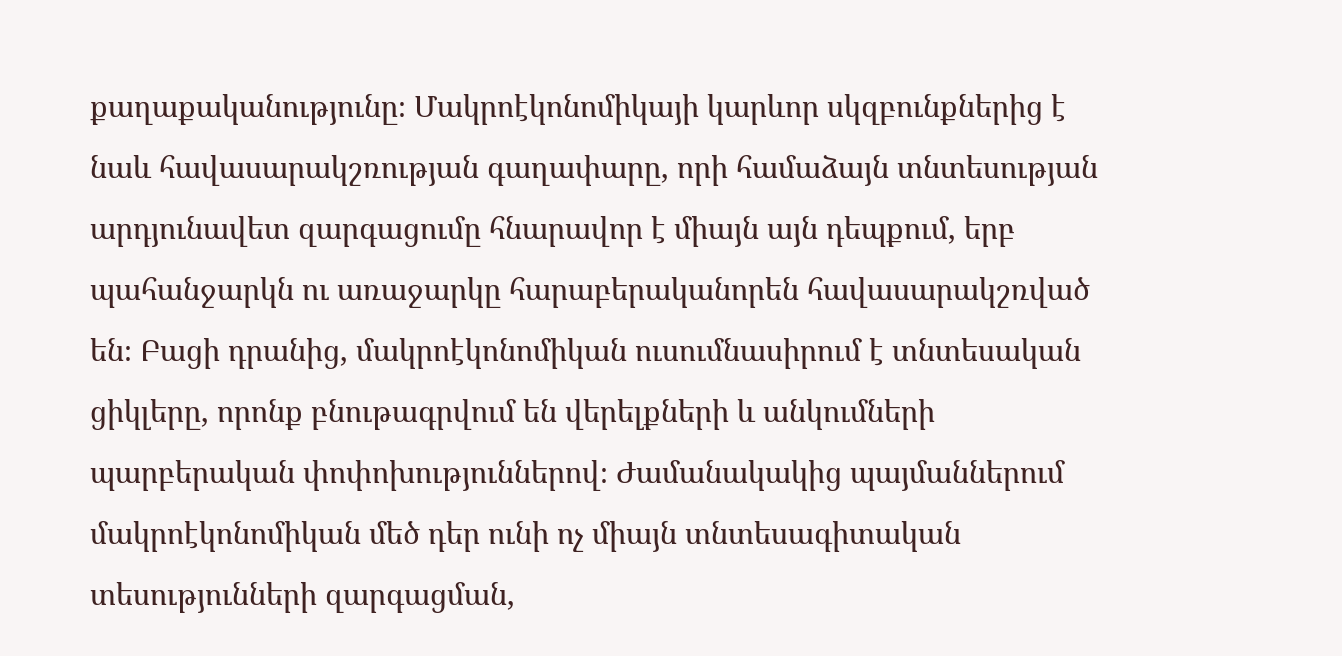քաղաքականությունը։ Մակրոէկոնոմիկայի կարևոր սկզբունքներից է նաև հավասարակշռության գաղափարը, որի համաձայն տնտեսության արդյունավետ զարգացումը հնարավոր է միայն այն դեպքում, երբ պահանջարկն ու առաջարկը հարաբերականորեն հավասարակշռված են։ Բացի դրանից, մակրոէկոնոմիկան ուսումնասիրում է տնտեսական ցիկլերը, որոնք բնութագրվում են վերելքների և անկումների պարբերական փոփոխություններով։ Ժամանակակից պայմաններում մակրոէկոնոմիկան մեծ դեր ունի ոչ միայն տնտեսագիտական տեսությունների զարգացման,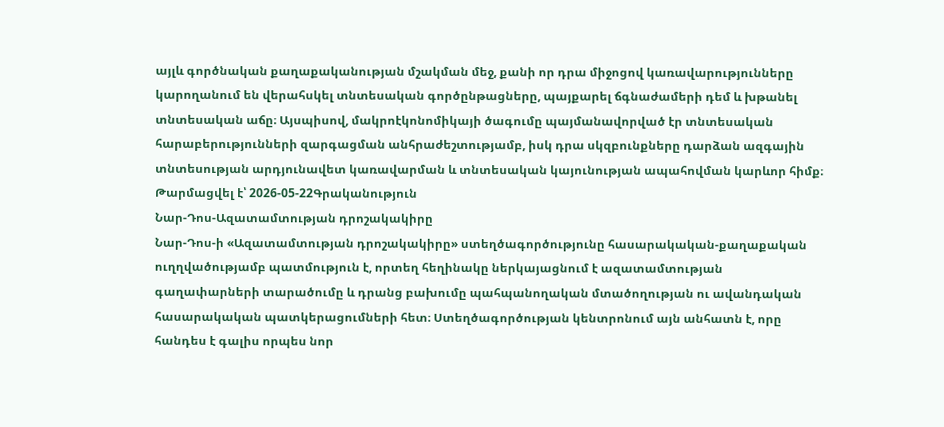այլև գործնական քաղաքականության մշակման մեջ, քանի որ դրա միջոցով կառավարությունները կարողանում են վերահսկել տնտեսական գործընթացները, պայքարել ճգնաժամերի դեմ և խթանել տնտեսական աճը։ Այսպիսով, մակրոէկոնոմիկայի ծագումը պայմանավորված էր տնտեսական հարաբերությունների զարգացման անհրաժեշտությամբ, իսկ դրա սկզբունքները դարձան ազգային տնտեսության արդյունավետ կառավարման և տնտեսական կայունության ապահովման կարևոր հիմք։
Թարմացվել է՝ 2026-05-22Գրականություն
Նար-Դոս-Ազատամտության դրոշակակիրը
Նար-Դոս-ի «Ազատամտության դրոշակակիրը» ստեղծագործությունը հասարակական-քաղաքական ուղղվածությամբ պատմություն է, որտեղ հեղինակը ներկայացնում է ազատամտության գաղափարների տարածումը և դրանց բախումը պահպանողական մտածողության ու ավանդական հասարակական պատկերացումների հետ։ Ստեղծագործության կենտրոնում այն անհատն է, որը հանդես է գալիս որպես նոր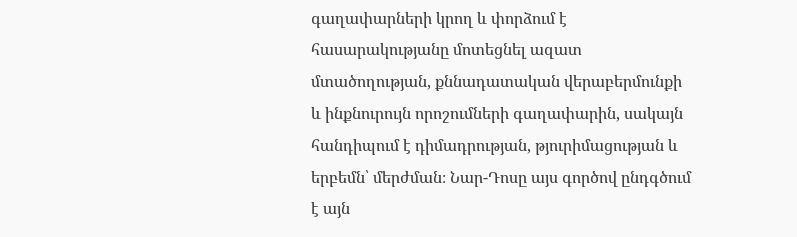գաղափարների կրող և փորձում է հասարակությանը մոտեցնել ազատ մտածողության, քննադատական վերաբերմունքի և ինքնուրույն որոշումների գաղափարին, սակայն հանդիպում է դիմադրության, թյուրիմացության և երբեմն՝ մերժման։ Նար-Դոսը այս գործով ընդգծում է այն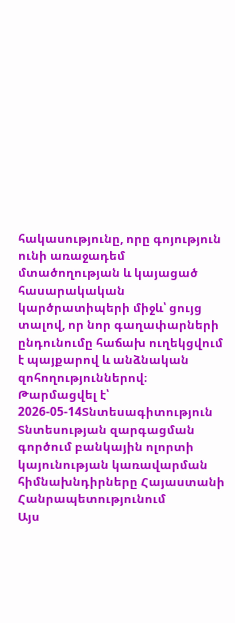հակասությունը, որը գոյություն ունի առաջադեմ մտածողության և կայացած հասարակական կարծրատիպերի միջև՝ ցույց տալով, որ նոր գաղափարների ընդունումը հաճախ ուղեկցվում է պայքարով և անձնական զոհողություններով։
Թարմացվել է՝ 2026-05-14Տնտեսագիտություն
Տնտեսության զարգացման գործում բանկային ոլորտի կայունության կառավարման հիմնախնդիրները Հայաստանի Հանրապետությունում
Այս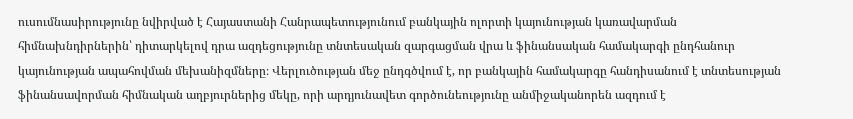ուսումնասիրությունը նվիրված է Հայաստանի Հանրապետությունում բանկային ոլորտի կայունության կառավարման հիմնախնդիրներին՝ դիտարկելով դրա ազդեցությունը տնտեսական զարգացման վրա և ֆինանսական համակարգի ընդհանուր կայունության ապահովման մեխանիզմները։ Վերլուծության մեջ ընդգծվում է, որ բանկային համակարգը հանդիսանում է տնտեսության ֆինանսավորման հիմնական աղբյուրներից մեկը, որի արդյունավետ գործունեությունը անմիջականորեն ազդում է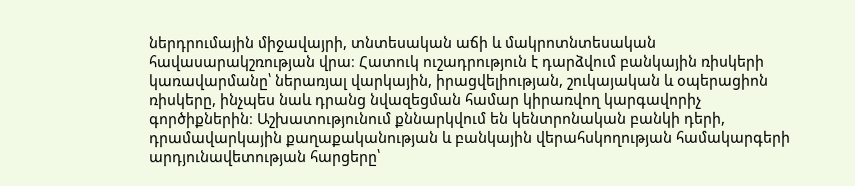ներդրումային միջավայրի, տնտեսական աճի և մակրոտնտեսական հավասարակշռության վրա։ Հատուկ ուշադրություն է դարձվում բանկային ռիսկերի կառավարմանը՝ ներառյալ վարկային, իրացվելիության, շուկայական և օպերացիոն ռիսկերը, ինչպես նաև դրանց նվազեցման համար կիրառվող կարգավորիչ գործիքներին։ Աշխատությունում քննարկվում են կենտրոնական բանկի դերի, դրամավարկային քաղաքականության և բանկային վերահսկողության համակարգերի արդյունավետության հարցերը՝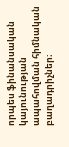որպես ֆինանսական կայունության ապահովման հիմնական բաղադրիչներ։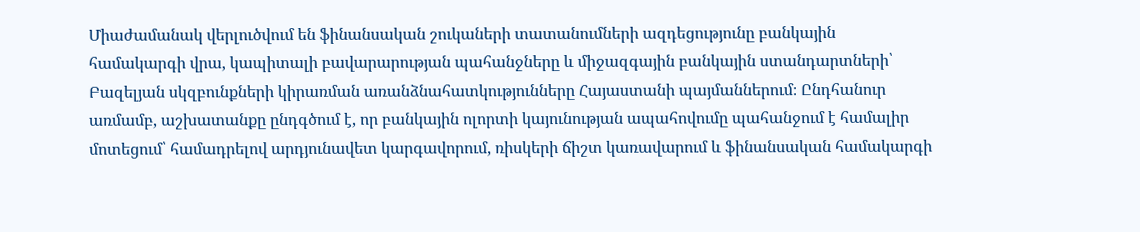Միաժամանակ վերլուծվում են ֆինանսական շուկաների տատանումների ազդեցությունը բանկային համակարգի վրա, կապիտալի բավարարության պահանջները և միջազգային բանկային ստանդարտների՝ Բազելյան սկզբունքների կիրառման առանձնահատկությունները Հայաստանի պայմաններում։ Ընդհանուր առմամբ, աշխատանքը ընդգծում է, որ բանկային ոլորտի կայունության ապահովումը պահանջում է համալիր մոտեցում՝ համադրելով արդյունավետ կարգավորում, ռիսկերի ճիշտ կառավարում և ֆինանսական համակարգի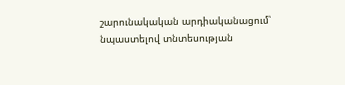շարունակական արդիականացում՝ նպաստելով տնտեսության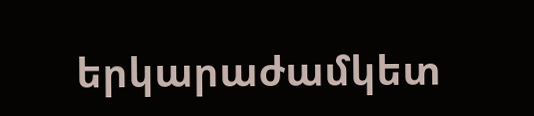երկարաժամկետ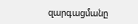զարգացմանը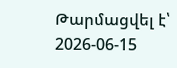Թարմացվել է՝ 2026-06-15